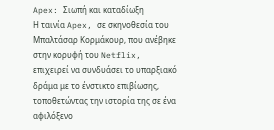Apex: Σιωπή και καταδίωξη
Η ταινία Apex, σε σκηνοθεσία του Μπαλτάσαρ Κορμάκουρ, που ανέβηκε στην κορυφή του Netflix, επιχειρεί να συνδυάσει το υπαρξιακό δράμα με το ένστικτο επιβίωσης, τοποθετώντας την ιστορία της σε ένα αφιλόξενο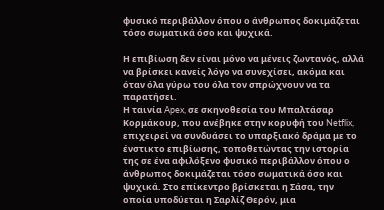φυσικό περιβάλλον όπου ο άνθρωπος δοκιμάζεται τόσο σωματικά όσο και ψυχικά.

Η επιβίωση δεν είναι μόνο να μένεις ζωντανός, αλλά να βρίσκει κανείς λόγο να συνεχίσει, ακόμα και όταν όλα γύρω του όλα τον σπρώχνουν να τα παρατήσει.
Η ταινία Apex, σε σκηνοθεσία του Μπαλτάσαρ Κορμάκουρ, που ανέβηκε στην κορυφή του Netflix, επιχειρεί να συνδυάσει το υπαρξιακό δράμα με το ένστικτο επιβίωσης, τοποθετώντας την ιστορία της σε ένα αφιλόξενο φυσικό περιβάλλον όπου ο άνθρωπος δοκιμάζεται τόσο σωματικά όσο και ψυχικά. Στο επίκεντρο βρίσκεται η Σάσα, την οποία υποδύεται η Σαρλίζ Θερόν, μια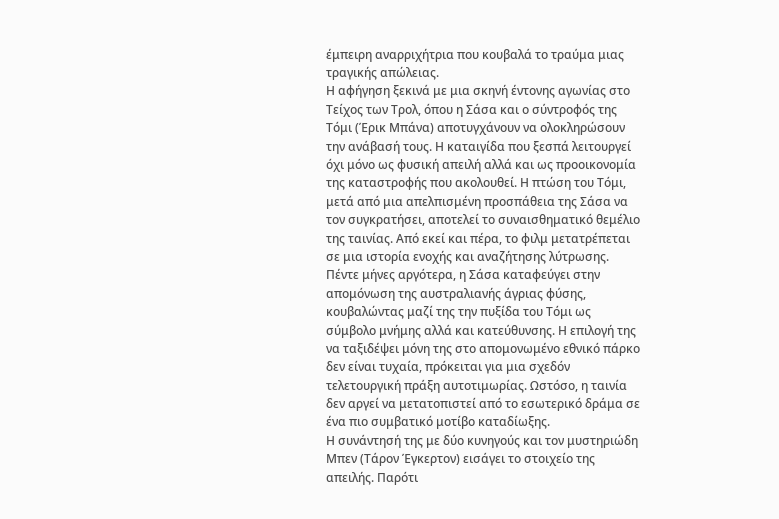έμπειρη αναρριχήτρια που κουβαλά το τραύμα μιας τραγικής απώλειας.
Η αφήγηση ξεκινά με μια σκηνή έντονης αγωνίας στο Τείχος των Τρολ, όπου η Σάσα και ο σύντροφός της Τόμι (Έρικ Μπάνα) αποτυγχάνουν να ολοκληρώσουν την ανάβασή τους. Η καταιγίδα που ξεσπά λειτουργεί όχι μόνο ως φυσική απειλή αλλά και ως προοικονομία της καταστροφής που ακολουθεί. Η πτώση του Τόμι, μετά από μια απελπισμένη προσπάθεια της Σάσα να τον συγκρατήσει, αποτελεί το συναισθηματικό θεμέλιο της ταινίας. Από εκεί και πέρα, το φιλμ μετατρέπεται σε μια ιστορία ενοχής και αναζήτησης λύτρωσης.
Πέντε μήνες αργότερα, η Σάσα καταφεύγει στην απομόνωση της αυστραλιανής άγριας φύσης, κουβαλώντας μαζί της την πυξίδα του Τόμι ως σύμβολο μνήμης αλλά και κατεύθυνσης. Η επιλογή της να ταξιδέψει μόνη της στο απομονωμένο εθνικό πάρκο δεν είναι τυχαία, πρόκειται για μια σχεδόν τελετουργική πράξη αυτοτιμωρίας. Ωστόσο, η ταινία δεν αργεί να μετατοπιστεί από το εσωτερικό δράμα σε ένα πιο συμβατικό μοτίβο καταδίωξης.
Η συνάντησή της με δύο κυνηγούς και τον μυστηριώδη Μπεν (Τάρον Έγκερτον) εισάγει το στοιχείο της απειλής. Παρότι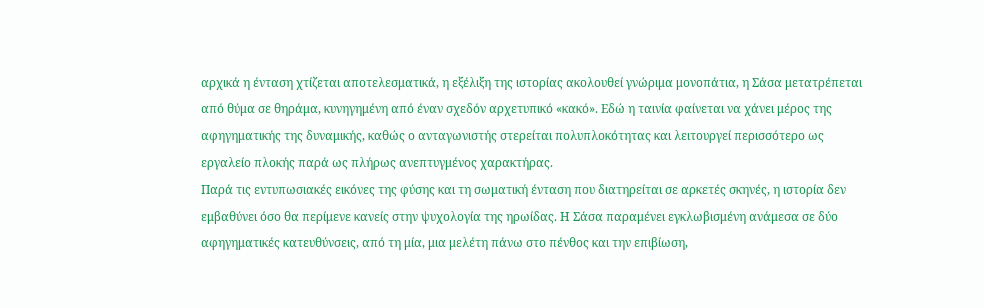αρχικά η ένταση χτίζεται αποτελεσματικά, η εξέλιξη της ιστορίας ακολουθεί γνώριμα μονοπάτια, η Σάσα μετατρέπεται από θύμα σε θηράμα, κυνηγημένη από έναν σχεδόν αρχετυπικό «κακό». Εδώ η ταινία φαίνεται να χάνει μέρος της αφηγηματικής της δυναμικής, καθώς ο ανταγωνιστής στερείται πολυπλοκότητας και λειτουργεί περισσότερο ως εργαλείο πλοκής παρά ως πλήρως ανεπτυγμένος χαρακτήρας.
Παρά τις εντυπωσιακές εικόνες της φύσης και τη σωματική ένταση που διατηρείται σε αρκετές σκηνές, η ιστορία δεν εμβαθύνει όσο θα περίμενε κανείς στην ψυχολογία της ηρωίδας. Η Σάσα παραμένει εγκλωβισμένη ανάμεσα σε δύο αφηγηματικές κατευθύνσεις, από τη μία, μια μελέτη πάνω στο πένθος και την επιβίωση,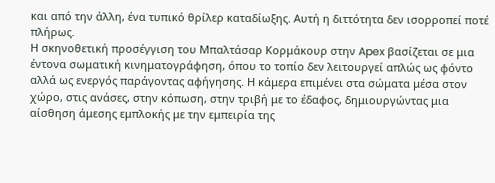και από την άλλη, ένα τυπικό θρίλερ καταδίωξης. Αυτή η διττότητα δεν ισορροπεί ποτέ πλήρως.
Η σκηνοθετική προσέγγιση του Μπαλτάσαρ Κορμάκουρ στην Apex βασίζεται σε μια έντονα σωματική κινηματογράφηση, όπου το τοπίο δεν λειτουργεί απλώς ως φόντο αλλά ως ενεργός παράγοντας αφήγησης. Η κάμερα επιμένει στα σώματα μέσα στον χώρο, στις ανάσες, στην κόπωση, στην τριβή με το έδαφος, δημιουργώντας μια αίσθηση άμεσης εμπλοκής με την εμπειρία της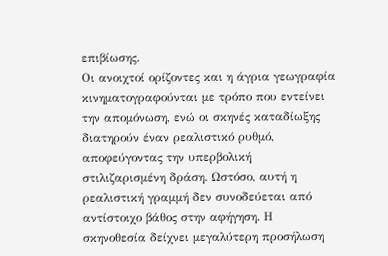επιβίωσης.
Οι ανοιχτοί ορίζοντες και η άγρια γεωγραφία κινηματογραφούνται με τρόπο που εντείνει την απομόνωση, ενώ οι σκηνές καταδίωξης διατηρούν έναν ρεαλιστικό ρυθμό, αποφεύγοντας την υπερβολική στιλιζαρισμένη δράση. Ωστόσο, αυτή η ρεαλιστική γραμμή δεν συνοδεύεται από αντίστοιχο βάθος στην αφήγηση. Η σκηνοθεσία δείχνει μεγαλύτερη προσήλωση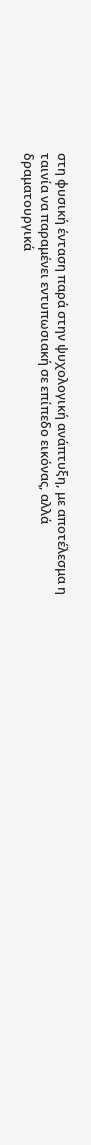στη φυσική ένταση παρά στην ψυχολογική ανάπτυξη, με αποτέλεσμα η ταινία να παραμένει εντυπωσιακή σε επίπεδο εικόνας, αλλά δραματουργικά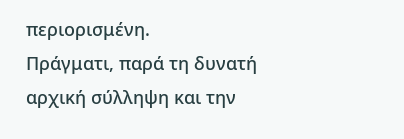περιορισμένη.
Πράγματι, παρά τη δυνατή αρχική σύλληψη και την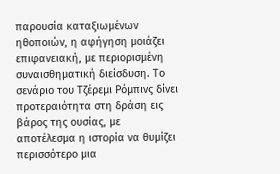παρουσία καταξιωμένων ηθοποιών, η αφήγηση μοιάζει επιφανειακή, με περιορισμένη συναισθηματική διείσδυση. Το σενάριο του Τζέρεμι Ρόμπινς δίνει προτεραιότητα στη δράση εις βάρος της ουσίας, με αποτέλεσμα η ιστορία να θυμίζει περισσότερο μια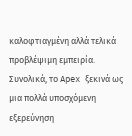καλοφτιαγμένη αλλά τελικά προβλέψιμη εμπειρία.
Συνολικά, το Apex ξεκινά ως μια πολλά υποσχόμενη εξερεύνηση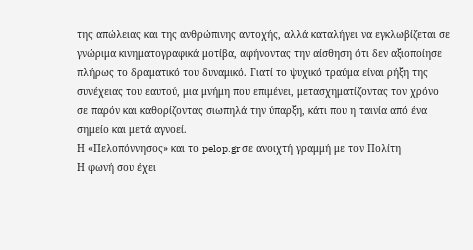της απώλειας και της ανθρώπινης αντοχής, αλλά καταλήγει να εγκλωβίζεται σε γνώριμα κινηματογραφικά μοτίβα, αφήνοντας την αίσθηση ότι δεν αξιοποίησε πλήρως το δραματικό του δυναμικό. Γιατί το ψυχικό τραύμα είναι ρήξη της συνέχειας του εαυτού, μια μνήμη που επιμένει, μετασχηματίζοντας τον χρόνο σε παρόν και καθορίζοντας σιωπηλά την ύπαρξη, κάτι που η ταινία από ένα σημείο και μετά αγνοεί.
Η «Πελοπόννησος» και το pelop.gr σε ανοιχτή γραμμή με τον Πολίτη
Η φωνή σου έχει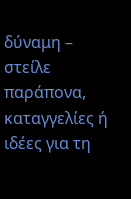δύναμη – στείλε παράπονα, καταγγελίες ή ιδέες για τη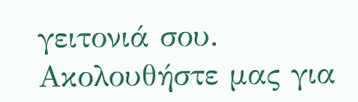γειτονιά σου.
Ακολουθήστε μας για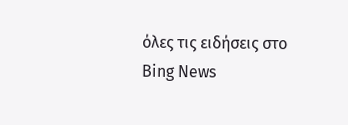όλες τις ειδήσεις στο Bing News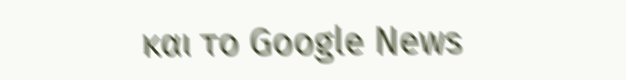και το Google News